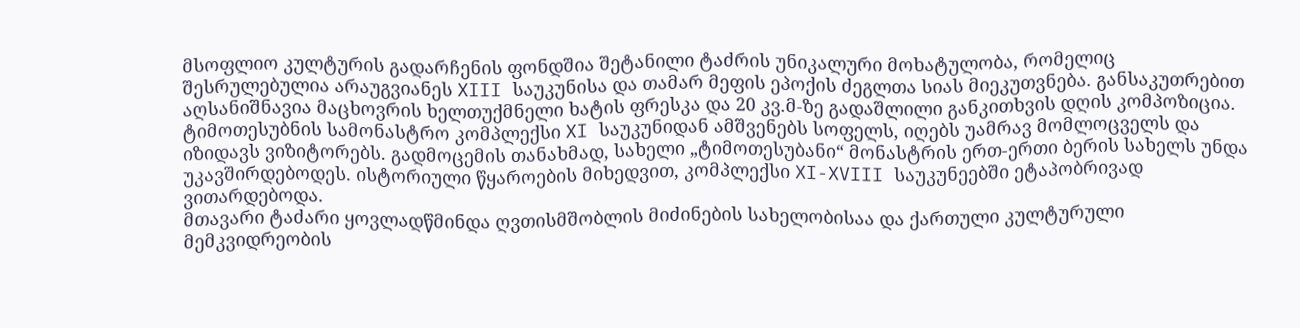მსოფლიო კულტურის გადარჩენის ფონდშია შეტანილი ტაძრის უნიკალური მოხატულობა, რომელიც შესრულებულია არაუგვიანეს XIII საუკუნისა და თამარ მეფის ეპოქის ძეგლთა სიას მიეკუთვნება. განსაკუთრებით აღსანიშნავია მაცხოვრის ხელთუქმნელი ხატის ფრესკა და 20 კვ.მ-ზე გადაშლილი განკითხვის დღის კომპოზიცია.
ტიმოთესუბნის სამონასტრო კომპლექსი XI საუკუნიდან ამშვენებს სოფელს, იღებს უამრავ მომლოცველს და იზიდავს ვიზიტორებს. გადმოცემის თანახმად, სახელი „ტიმოთესუბანი“ მონასტრის ერთ-ერთი ბერის სახელს უნდა უკავშირდებოდეს. ისტორიული წყაროების მიხედვით, კომპლექსი XI-XVIII საუკუნეებში ეტაპობრივად ვითარდებოდა.
მთავარი ტაძარი ყოვლადწმინდა ღვთისმშობლის მიძინების სახელობისაა და ქართული კულტურული მემკვიდრეობის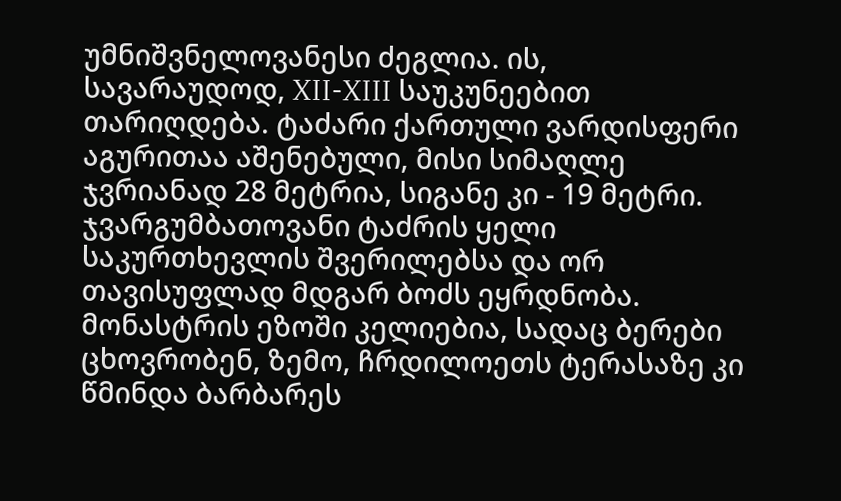უმნიშვნელოვანესი ძეგლია. ის, სავარაუდოდ, XII-XIII საუკუნეებით თარიღდება. ტაძარი ქართული ვარდისფერი აგურითაა აშენებული, მისი სიმაღლე ჯვრიანად 28 მეტრია, სიგანე კი - 19 მეტრი. ჯვარგუმბათოვანი ტაძრის ყელი საკურთხევლის შვერილებსა და ორ თავისუფლად მდგარ ბოძს ეყრდნობა.
მონასტრის ეზოში კელიებია, სადაც ბერები ცხოვრობენ, ზემო, ჩრდილოეთს ტერასაზე კი წმინდა ბარბარეს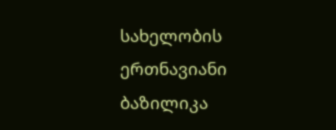სახელობის ერთნავიანი ბაზილიკა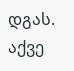დგას. აქვე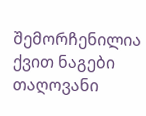შემორჩენილია ქვით ნაგები თაღოვანი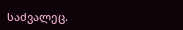საძვალეც.